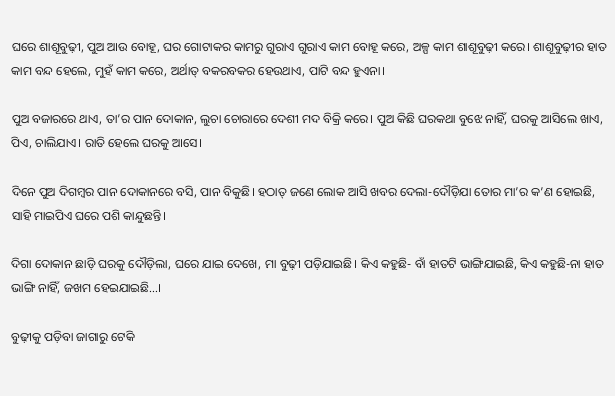ଘରେ ଶାଶୂବୁଢ଼ୀ, ପୁଅ ଆଉ ବୋହୂ, ଘର ଗୋଟାକର କାମରୁ ଗୁରାଏ ଗୁରାଏ କାମ ବୋହୂ କରେ, ଅଳ୍ପ କାମ ଶାଶୂବୁଢ଼ୀ କରେ। ଶାଶୂବୁଢ଼ୀର ହାତ କାମ ବନ୍ଦ ହେଲେ, ମୁହଁ କାମ କରେ, ଅର୍ଥାତ୍‌ ବକରବକର ହେଉଥାଏ, ପାଟି ବନ୍ଦ ହୁଏନା।

ପୁଅ ବଜାରରେ ଥାଏ, ତା’ର ପାନ ଦୋକାନ, ଲୁଚା ଚୋରାରେ ଦେଶୀ ମଦ ବିକ୍ରି କରେ। ପୁଅ କିଛି ଘରକଥା ବୁଝେ ନାହିଁ, ଘରକୁ ଆସିଲେ ଖାଏ, ପିଏ, ଚାଲିଯାଏ। ରାତି ହେଲେ ଘରକୁ ଆସେ।

ଦିନେ ପୁଅ ଦିଗମ୍ବର ପାନ ଦୋକାନରେ ବସି, ପାନ ବିକୁଛି। ହଠାତ୍‌ ଜଣେ ଲୋକ ଆସି ଖବର ଦେଲା-ଦୌଡ଼ିଯା ତୋର ମା’ର କ’ଣ ହୋଇଛି, ସାହି ମାଇପିଏ ଘରେ ପଶି କାନ୍ଦୁଛନ୍ତି।

ଦିଗା ଦୋକାନ ଛାଡ଼ି ଘରକୁ ଦୌଡ଼ିଲା, ଘରେ ଯାଇ ଦେଖେ, ମା ବୁଢ଼ୀ ପଡ଼ିଯାଇଛି। କିଏ କହୁଛି- ବାଁ ହାତଟି ଭାଙ୍ଗିଯାଇଛି, କିଏ କହୁଛି-ନା ହାତ ଭାଙ୍ଗି ନାହିଁ, ଜଖମ ହେଇଯାଇଛି…।

ବୁଢ଼ୀକୁ ପଡ଼ିବା ଜାଗାରୁ ଟେକି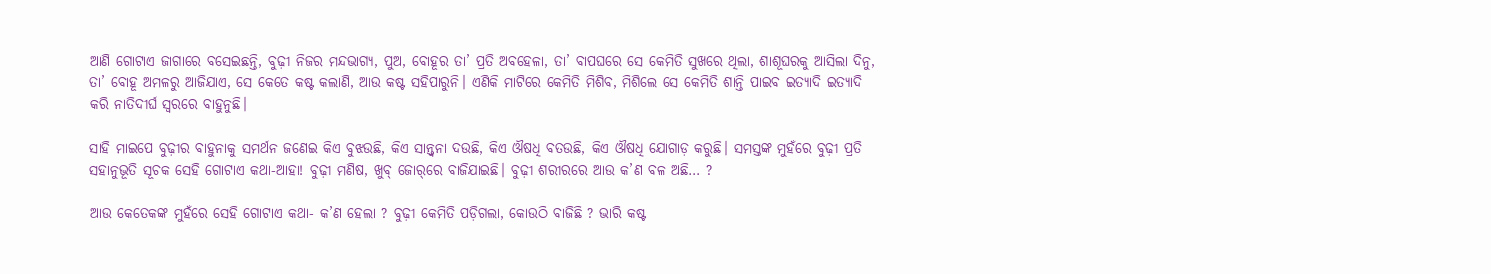ଆଣି ଗୋଟାଏ ଜାଗାରେ ବସେଇଛନ୍ତି, ବୁଢ଼ୀ ନିଜର ମନ୍ଦଭାଗ୍ୟ, ପୁଅ, ବୋହୂର ତା’ ପ୍ରତି ଅବହେଳା, ତା’ ବାପଘରେ ସେ କେମିତି ସୁଖରେ ଥିଲା, ଶାଶୂଘରକୁ ଆସିଲା ଦିନୁ, ତା’ ବୋହୂ ଅମଳରୁ ଆଜିଯାଏ, ସେ କେତେ କଷ୍ଟ କଲାଣି, ଆଉ କଷ୍ଟ ସହିପାରୁନି। ଏଣିକି ମାଟିରେ କେମିତି ମିଶିବ, ମିଶିଲେ ସେ କେମିତି ଶାନ୍ତି ପାଇବ ଇତ୍ୟାଦି ଇତ୍ୟାଦି କରି ନାତିଦୀର୍ଘ ସ୍ୱରରେ ବାହୁନୁଛି।

ସାହି ମାଇପେ ବୁଢ଼ୀର ବାହୁନାକୁ ସମର୍ଥନ ଜଣେଇ କିଏ ବୁଝଉଛି, କିଏ ସାନ୍ତ୍ୱନା ଦଉଛି, କିଏ ଔଷଧି ବତଉଛି, କିଏ ଔଷଧି ଯୋଗାଡ଼ କରୁଛି। ସମସ୍ତଙ୍କ ମୁହଁରେ ବୁଢ଼ୀ ପ୍ରତି ସହାନୁଭୂତି ସୂଚକ ସେହି ଗୋଟାଏ କଥା-ଆହା! ବୁଢ଼ୀ ମଣିଷ, ଖୁବ୍‌ ଜୋର୍‌ରେ ବାଜିଯାଇଛି। ବୁଢ଼ୀ ଶରୀରରେ ଆଉ କ’ଣ ବଳ ଅଛି… ?

ଆଉ କେତେକଙ୍କ ମୁହଁରେ ସେହି ଗୋଟାଏ କଥା- କ’ଣ ହେଲା ? ବୁଢ଼ୀ କେମିତି ପଡ଼ିଗଲା, କୋଉଠି ବାଜିଛି ? ଭାରି କଷ୍ଟ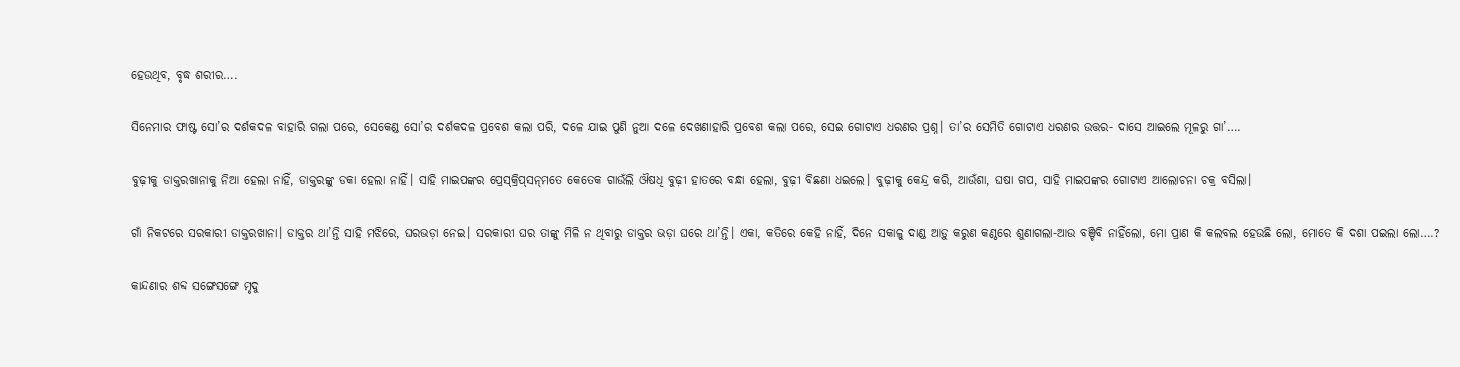ହେଉଥିବ, ବୃଦ୍ଧ ଶରୀର….

ସିନେମାର ଫାଷ୍ଟ ସୋ’ର ଦର୍ଶକଦଳ ବାହାରି ଗଲା ପରେ, ସେକେଣ୍ଡ ସୋ’ର ଦର୍ଶକଦଳ ପ୍ରବେଶ କଲା ପରି, ଦଳେ ଯାଇ ପୁଣି ନୁଆ ଦଳେ ଦେଖଣାହାରି ପ୍ରବେଶ କଲା ପରେ, ସେଇ ଗୋଟାଏ ଧରଣର ପ୍ରଶ୍ନ। ତା’ର ସେମିତି ଗୋଟାଏ ଧରଣର ଉତ୍ତର- ଦାସେ ଆଇଲେ ମୂଳରୁ ଗା’….

ବୁଢ଼ୀକୁ ଡାକ୍ତରଖାନାକୁ ନିଆ ହେଲା ନାହିଁ, ଡାକ୍ତରଙ୍କୁ ଡକା ହେଲା ନାହିଁ। ସାହି ମାଇପଙ୍କର ପ୍ରେସ୍‌କ୍ରିପ୍‌ସନ୍‌ମତେ କେତେକ ଗାଉଁଲି ଔଷଧି ବୁଢ଼ୀ ହାତରେ ବନ୍ଧା ହେଲା, ବୁଢ଼ୀ ବିଛଣା ଧଇଲେ। ବୁଢ଼ୀକୁ କେନ୍ଦ୍ର କରି, ଆଉଁଶା, ଘଷା ଗପ, ସାହି ମାଇପଙ୍କର ଗୋଟାଏ ଆଲୋଚନା ଚକ୍ର ବସିଲା।

ଗାଁ ନିକଟରେ ସରକାରୀ ଡାକ୍ତରଖାନା। ଡାକ୍ତର ଥା’ନ୍ତି ସାହି ମଝିରେ, ଘରଭଡ଼ା ନେଇ। ସରକାରୀ ଘର ତାଙ୍କୁ ମିଳି ନ ଥିବାରୁ ଡାକ୍ତର ଭଡ଼ା ଘରେ ଥା’ନ୍ତି। ଏକା, କତିରେ କେହି ନାହିଁ, ଦିନେ ସକାଳୁ ଦାଣ୍ଡ ଆଡ଼ୁ କରୁଣ କଣ୍ଠରେ ଶୁଣାଗଲା-ଆଉ ବଞ୍ଚିବି ନାହିଁଲୋ, ମୋ ପ୍ରାଣ କି କଲବଲ ହେଉଛି ଲୋ, ମୋତେ କି ଦଶା ପଇଲା ଲୋ….?

କାନ୍ଦଣାର ଶବ୍ଦ ସଙ୍ଗେସଙ୍ଗେ ମୃଦୁ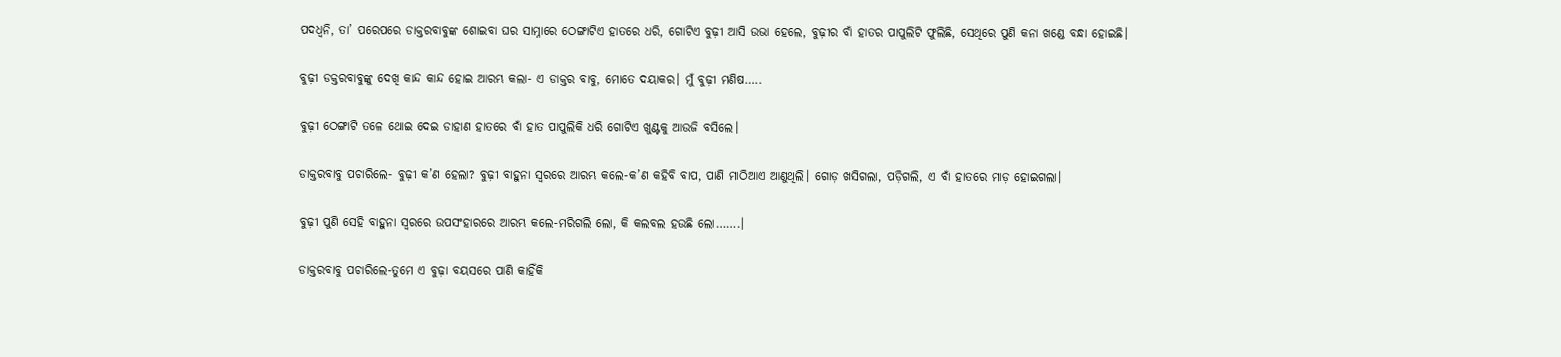ପଦଧ୍ୱନି, ତା’ ପରେପରେ ଡାକ୍ତରବାବୁଙ୍କ ଶୋଇବା ଘର ସାମ୍ନାରେ ଠେଙ୍ଗାଟିଏ ହାତରେ ଧରି, ଗୋଟିଏ ବୁଢ଼ୀ ଆସି ଉଭା ହେଲେ, ବୁଢ଼ୀର ବାଁ ହାତର ପାପୁଲିଟି ଫୁଲିଛି, ସେଥିରେ ପୁଣି କନା ଖଣ୍ଡେ ବନ୍ଧା ହୋଇଛି।

ବୁଢ଼ୀ ଡକ୍ତରବାବୁଙ୍କୁ ଦେଖି କାନ୍ଦ କାନ୍ଦ ହୋଇ ଆରମ୍ଭ କଲା- ଏ ଡାକ୍ତର ବାବୁ, ମୋତେ ଦୟାକର। ମୁଁ ବୁଢ଼ୀ ମଣିଷ…..

ବୁଢ଼ୀ ଠେଙ୍ଗାଟି ତଳେ ଥୋଇ ଦେଇ ଡାହାଣ ହାତରେ ବାଁ ହାତ ପାପୁଲିକି ଧରି ଗୋଟିଏ ଖୁଣ୍ଟକୁ ଆଉଜି ବସିଲେ।

ଡାକ୍ତରବାବୁ ପଚାରିଲେ- ବୁଢ଼ୀ କ’ଣ ହେଲା? ବୁଢ଼ୀ ବାହୁନା ସ୍ୱରରେ ଆରମ୍ଭ କଲେ-କ’ଣ କହିବି ବାପ, ପାଣି ମାଠିଆଏ ଆଣୁଥିଲି। ଗୋଡ଼ ଖସିଗଲା, ପଡ଼ିଗଲି, ଏ ବାଁ ହାତରେ ମାଡ଼ ହୋଇଗଲା।

ବୁଢ଼ୀ ପୁଣି ସେହି ବାହୁନା ସ୍ୱରରେ ଉପସଂହାରରେ ଆରମ୍ଭ କଲେ-ମରିଗଲି ଲୋ, କି କଲବଲ ହଉଛି ଲୋ…….।

ଡାକ୍ତରବାବୁ ପଚାରିଲେ-ତୁମେ ଏ ବୁଢ଼ା ବୟସରେ ପାଣି କାହିଁକି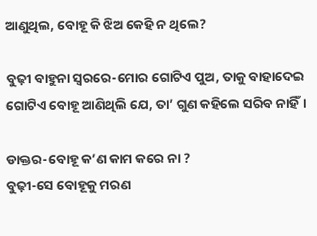ଆଣୁଥିଲ, ବୋହୂ କି ଝିଅ କେହି ନ ଥିଲେ?

ବୁଢ଼ୀ ବାହୁନା ସ୍ୱରରେ-ମୋର ଗୋଟିଏ ପୁଅ, ତାକୁ ବାହାଦେଇ ଗୋଟିଏ ବୋହୂ ଆଣିଥିଲି ଯେ, ତା’ ଗୁଣ କହିଲେ ସରିବ ନାହିଁ।

ଡାକ୍ତର-ବୋହୂ କ’ଣ କାମ କରେ ନା ?
ବୁଢ଼ୀ-ସେ ବୋହୂକୁ ମରଣ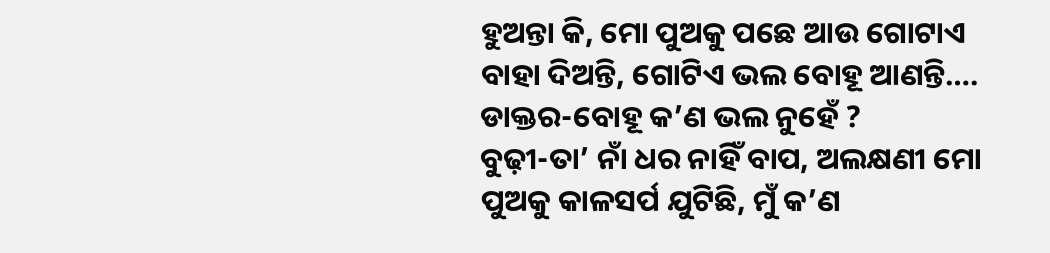ହୁଅନ୍ତା କି, ମୋ ପୁଅକୁ ପଛେ ଆଉ ଗୋଟାଏ ବାହା ଦିଅନ୍ତି, ଗୋଟିଏ ଭଲ ବୋହୂ ଆଣନ୍ତି….
ଡାକ୍ତର-ବୋହୂ କ’ଣ ଭଲ ନୁହେଁ ?
ବୁଢ଼ୀ-ତା’ ନାଁ ଧର ନାହିଁ ବାପ, ଅଲକ୍ଷଣୀ ମୋ ପୁଅକୁ କାଳସର୍ପ ଯୁଟିଛି, ମୁଁ କ’ଣ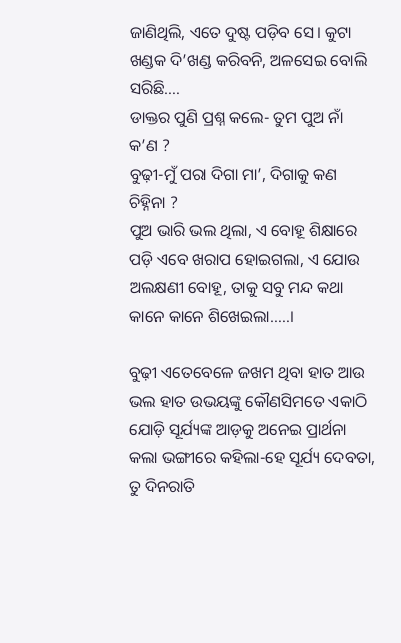ଜାଣିଥିଲି, ଏତେ ଦୁଷ୍ଟ ପଡ଼ିବ ସେ। କୁଟା ଖଣ୍ଡକ ଦି’ଖଣ୍ଡ କରିବନି, ଅଳସେଇ ବୋଲି ସରିଛି….
ଡାକ୍ତର ପୁଣି ପ୍ରଶ୍ନ କଲେ- ତୁମ ପୁଅ ନାଁ କ’ଣ ?
ବୁଢ଼ୀ-ମୁଁ ପରା ଦିଗା ମା’, ଦିଗାକୁ କଣ ଚିହ୍ନିନା ?
ପୁଅ ଭାରି ଭଲ ଥିଲା, ଏ ବୋହୂ ଶିକ୍ଷାରେ ପଡ଼ି ଏବେ ଖରାପ ହୋଇଗଲା, ଏ ଯୋଉ ଅଲକ୍ଷଣୀ ବୋହୂ, ତାକୁ ସବୁ ମନ୍ଦ କଥା କାନେ କାନେ ଶିଖେଇଲା…..।

ବୁଢ଼ୀ ଏତେବେଳେ ଜଖମ ଥିବା ହାତ ଆଉ ଭଲ ହାତ ଉଭୟଙ୍କୁ କୌଣସିମତେ ଏକାଠି ଯୋଡ଼ି ସୂର୍ଯ୍ୟଙ୍କ ଆଡ଼କୁ ଅନେଇ ପ୍ରାର୍ଥନା କଲା ଭଙ୍ଗୀରେ କହିଲା-ହେ ସୂର୍ଯ୍ୟ ଦେବତା, ତୁ ଦିନରାତି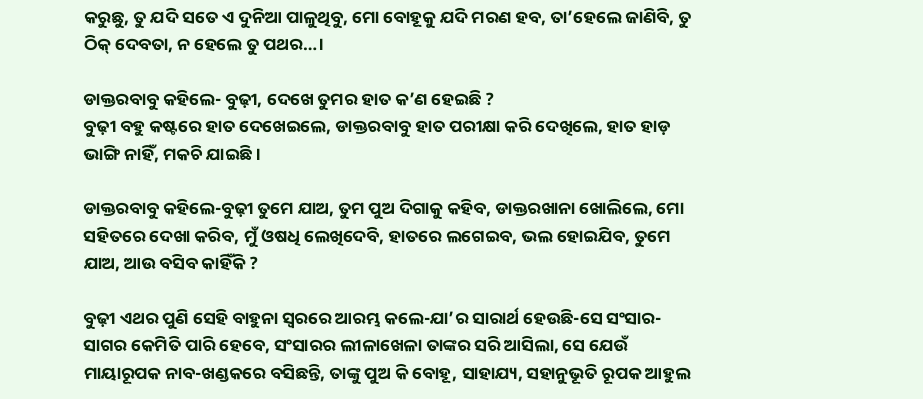କରୁଛୁ, ତୁ ଯଦି ସତେ ଏ ଦୁନିଆ ପାଳୁଥିବୁ, ମୋ ବୋହୂକୁ ଯଦି ମରଣ ହବ, ତା’ହେଲେ ଜାଣିବି, ତୁ ଠିକ୍‌ ଦେବତା, ନ ହେଲେ ତୁ ପଥର…।

ଡାକ୍ତରବାବୁ କହିଲେ- ବୁଢ଼ୀ, ଦେଖେ ତୁମର ହାତ କ’ଣ ହେଇଛି ?
ବୁଢ଼ୀ ବହୁ କଷ୍ଟରେ ହାତ ଦେଖେଇଲେ, ଡାକ୍ତରବାବୁ ହାତ ପରୀକ୍ଷା କରି ଦେଖିଲେ, ହାତ ହାଡ଼ ଭାଙ୍ଗି ନାହିଁ, ମକଚି ଯାଇଛି।

ଡାକ୍ତରବାବୁ କହିଲେ-ବୁଢ଼ୀ ତୁମେ ଯାଅ, ତୁମ ପୁଅ ଦିଗାକୁ କହିବ, ଡାକ୍ତରଖାନା ଖୋଲିଲେ, ମୋ ସହିତରେ ଦେଖା କରିବ, ମୁଁ ଓଷଧି ଲେଖିଦେବି, ହାତରେ ଲଗେଇବ, ଭଲ ହୋଇଯିବ, ତୁମେ ଯାଅ, ଆଉ ବସିବ କାହିଁକି ?

ବୁଢ଼ୀ ଏଥର ପୁଣି ସେହି ବାହୁନା ସ୍ୱରରେ ଆରମ୍ଭ କଲେ-ଯା’ର ସାରାର୍ଥ ହେଉଛି-ସେ ସଂସାର-ସାଗର କେମିତି ପାରି ହେବେ, ସଂସାରର ଲୀଳାଖେଳା ତାଙ୍କର ସରି ଆସିଲା, ସେ ଯେଉଁ ମାୟାରୂପକ ନାବ-ଖଣ୍ଡକରେ ବସିଛନ୍ତି, ତାଙ୍କୁ ପୁଅ କି ବୋହୂ, ସାହାଯ୍ୟ, ସହାନୁଭୂତି ରୂପକ ଆହୁଲ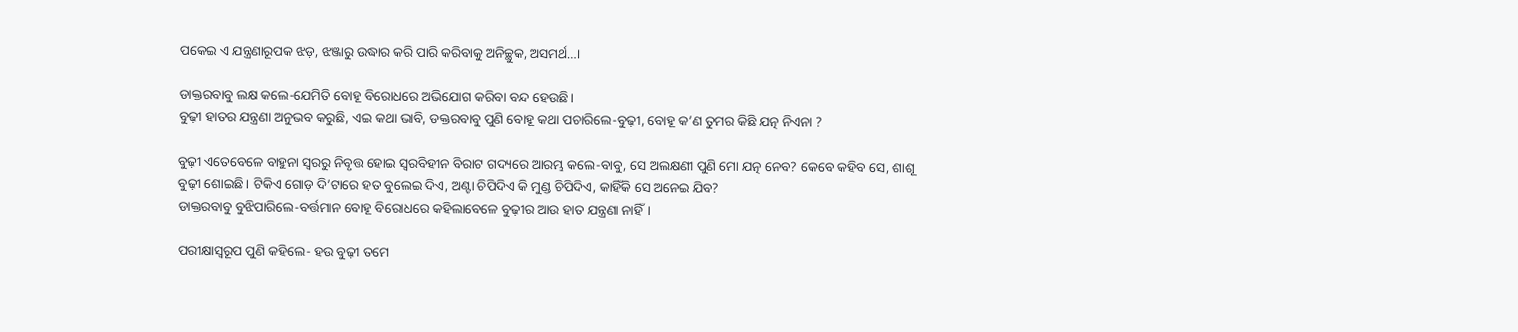ପକେଇ ଏ ଯନ୍ତ୍ରଣାରୂପକ ଝଡ଼, ଝଞ୍ଜାରୁ ଉଦ୍ଧାର କରି ପାରି କରିବାକୁ ଅନିଚ୍ଛୁକ, ଅସମର୍ଥ…।

ଡାକ୍ତରବାବୁ ଲକ୍ଷ କଲେ-ଯେମିତି ବୋହୂ ବିରୋଧରେ ଅଭିଯୋଗ କରିବା ବନ୍ଦ ହେଉଛି।
ବୁଢ଼ୀ ହାତର ଯନ୍ତ୍ରଣା ଅନୁଭବ କରୁଛି, ଏଇ କଥା ଭାବି, ଡକ୍ତରବାବୁ ପୁଣି ବୋହୂ କଥା ପଚାରିଲେ-ବୁଢ଼ୀ, ବୋହୂ କ’ଣ ତୁମର କିଛି ଯତ୍ନ ନିଏନା ?

ବୁଢ଼ୀ ଏତେବେଳେ ବାହୁନା ସ୍ୱରରୁ ନିବୃତ୍ତ ହୋଇ ସ୍ୱରବିହୀନ ବିରାଟ ଗଦ୍ୟରେ ଆରମ୍ଭ କଲେ-ବାବୁ, ସେ ଅଲକ୍ଷଣୀ ପୁଣି ମୋ ଯତ୍ନ ନେବ? କେବେ କହିବ ସେ, ଶାଶୂ ବୁଢ଼ୀ ଶୋଇଛି। ଟିକିଏ ଗୋଡ଼ ଦି’ଟାରେ ହତ ବୁଲେଇ ଦିଏ, ଅଣ୍ଟା ଚିପିଦିଏ କି ମୁଣ୍ଡ ଚିପିଦିଏ, କାହିଁକି ସେ ଅନେଇ ଯିବ?
ଡାକ୍ତରବାବୁ ବୁଝିପାରିଲେ-ବର୍ତ୍ତମାନ ବୋହୂ ବିରୋଧରେ କହିଲାବେଳେ ବୁଢ଼ୀର ଆଉ ହାତ ଯନ୍ତ୍ରଣା ନାହିଁ।

ପରୀକ୍ଷାସ୍ୱରୂପ ପୁଣି କହିଲେ- ହଉ ବୁଢ଼ୀ ତମେ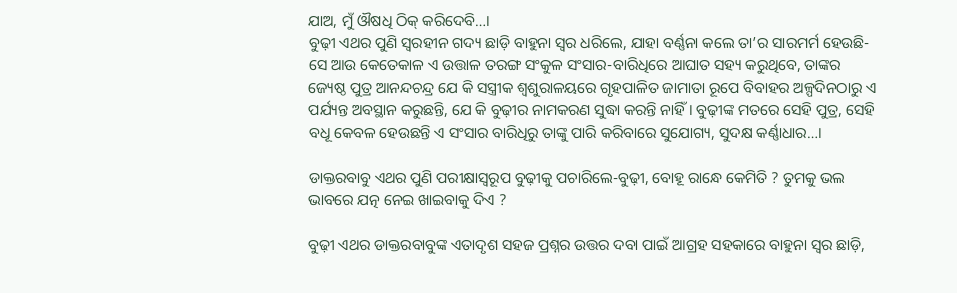ଯାଅ, ମୁଁ ଔଷଧି ଠିକ୍‌ କରିଦେବି…।
ବୁଢ଼ୀ ଏଥର ପୁଣି ସ୍ୱରହୀନ ଗଦ୍ୟ ଛାଡ଼ି ବାହୁନା ସ୍ୱର ଧରିଲେ, ଯାହା ବର୍ଣ୍ଣନା କଲେ ତା’ର ସାରମର୍ମ ହେଉଛି-ସେ ଆଉ କେତେକାଳ ଏ ଉତ୍ତାଳ ତରଙ୍ଗ ସଂକୁଳ ସଂସାର-ବାରିଧିରେ ଆଘାତ ସହ୍ୟ କରୁଥିବେ, ତାଙ୍କର ଜ୍ୟେଷ୍ଠ ପୁତ୍ର ଆନନ୍ଦଚନ୍ଦ୍ର ଯେ କି ସସ୍ତ୍ରୀକ ଶ୍ୱଶୁରାଳୟରେ ଗୃହପାଳିତ ଜାମାତା ରୂପେ ବିବାହର ଅଳ୍ପଦିନଠାରୁ ଏ ପର୍ଯ୍ୟନ୍ତ ଅବସ୍ଥାନ କରୁଛନ୍ତି, ଯେ କି ବୁଢ଼ୀର ନାମକରଣ ସୁଦ୍ଧା କରନ୍ତି ନାହିଁ। ବୁଢ଼ୀଙ୍କ ମତରେ ସେହି ପୁତ୍ର, ସେହି ବଧୂ କେବଳ ହେଉଛନ୍ତି ଏ ସଂସାର ବାରିଧିରୁ ତାଙ୍କୁ ପାରି କରିବାରେ ସୁଯୋଗ୍ୟ, ସୁଦକ୍ଷ କର୍ଣ୍ଣାଧାର…।

ଡାକ୍ତରବାବୁ ଏଥର ପୁଣି ପରୀକ୍ଷାସ୍ୱରୂପ ବୁଢ଼ୀକୁ ପଚାରିଲେ-ବୁଢ଼ୀ, ବୋହୂ ରାନ୍ଧେ କେମିତି ? ତୁମକୁ ଭଲ ଭାବରେ ଯତ୍ନ ନେଇ ଖାଇବାକୁ ଦିଏ ?

ବୁଢ଼ୀ ଏଥର ଡାକ୍ତରବାବୁଙ୍କ ଏତାଦୃଶ ସହଜ ପ୍ରଶ୍ନର ଉତ୍ତର ଦବା ପାଇଁ ଆଗ୍ରହ ସହକାରେ ବାହୁନା ସ୍ୱର ଛାଡ଼ି,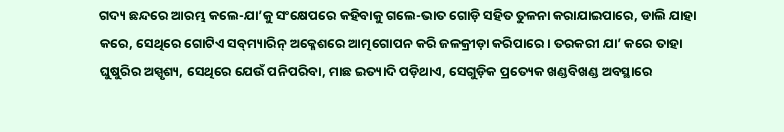ଗଦ୍ୟ ଛନ୍ଦରେ ଆରମ୍ଭ କଲେ-ଯା’କୁ ସଂକ୍ଷେପରେ କହିବାକୁ ଗଲେ-ଭାତ ଗୋଡ଼ି ସହିତ ତୁଳନା କରାଯାଇପାରେ, ଡାଲି ଯାହା କରେ, ସେଥିରେ ଗୋଟିଏ ସବ୍‌ମ୍ୟାରିନ୍‌ ଅକ୍ଳେଶରେ ଆତ୍ମଗୋପନ କରି ଜଳକ୍ରୀଡ଼ା କରିପାରେ। ତରକରୀ ଯା’ କରେ ତାହା ଘୁଷୁରିର ଅସ୍ପୃଶ୍ୟ, ସେଥିରେ ଯେଉଁ ପନିପରିବା, ମାଛ ଇତ୍ୟାଦି ପଡ଼ିଥାଏ, ସେଗୁଡ଼ିକ ପ୍ରତ୍ୟେକ ଖଣ୍ଡବିଖଣ୍ଡ ଅବସ୍ଥାରେ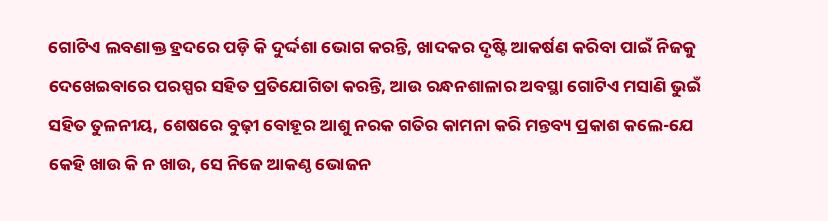ଗୋଟିଏ ଲବଣାକ୍ତ ହ୍ରଦରେ ପଡ଼ି କି ଦୁର୍ଦ୍ଦଶା ଭୋଗ କରନ୍ତି, ଖାଦକର ଦୃଷ୍ଟି ଆକର୍ଷଣ କରିବା ପାଇଁ ନିଜକୁ ଦେଖେଇବାରେ ପରସ୍ପର ସହିତ ପ୍ରତିଯୋଗିତା କରନ୍ତି, ଆଉ ରନ୍ଧନଶାଳାର ଅବସ୍ଥା ଗୋଟିଏ ମସାଣି ଭୁଇଁ ସହିତ ତୁଳନୀୟ, ଶେଷରେ ବୁଢ଼ୀ ବୋହୂର ଆଶୁ ନରକ ଗତିର କାମନା କରି ମନ୍ତବ୍ୟ ପ୍ରକାଶ କଲେ-ଯେ କେହି ଖାଉ କି ନ ଖାଉ, ସେ ନିଜେ ଆକଣ୍ଠ ଭୋଜନ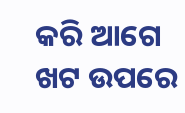କରି ଆଗେ ଖଟ ଉପରେ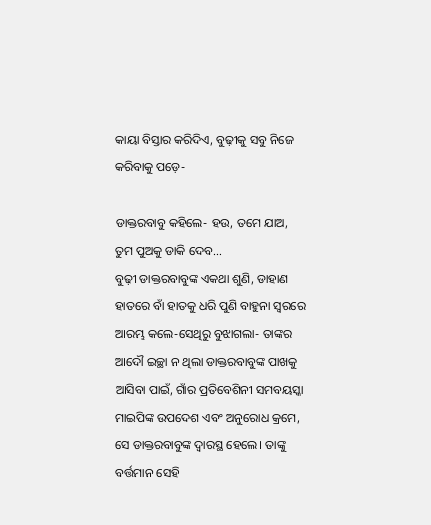କାୟା ବିସ୍ତାର କରିଦିଏ, ବୁଢ଼ୀକୁ ସବୁ ନିଜେ କରିବାକୁ ପଡ଼େ-

ଡାକ୍ତରବାବୁ କହିଲେ- ହଉ, ତମେ ଯାଅ, ତୁମ ପୁଅକୁ ଡାକି ଦେବ…
ବୁଢ଼ୀ ଡାକ୍ତରବାବୁଙ୍କ ଏକଥା ଶୁଣି, ଡାହାଣ ହାତରେ ବାଁ ହାତକୁ ଧରି ପୁଣି ବାହୁନା ସ୍ୱରରେ ଆରମ୍ଭ କଲେ-ସେଥିରୁ ବୁଝାଗଲା- ତାଙ୍କର ଆଦୌ ଇଚ୍ଛା ନ ଥିଲା ଡାକ୍ତରବାବୁଙ୍କ ପାଖକୁ ଆସିବା ପାଇଁ, ଗାଁର ପ୍ରତିବେଶିନୀ ସମବୟସ୍କା ମାଇପିଙ୍କ ଉପଦେଶ ଏବଂ ଅନୁରୋଧ କ୍ରମେ, ସେ ଡାକ୍ତରବାବୁଙ୍କ ଦ୍ୱାରସ୍ଥ ହେଲେ। ତାଙ୍କୁ ବର୍ତ୍ତମାନ ସେହି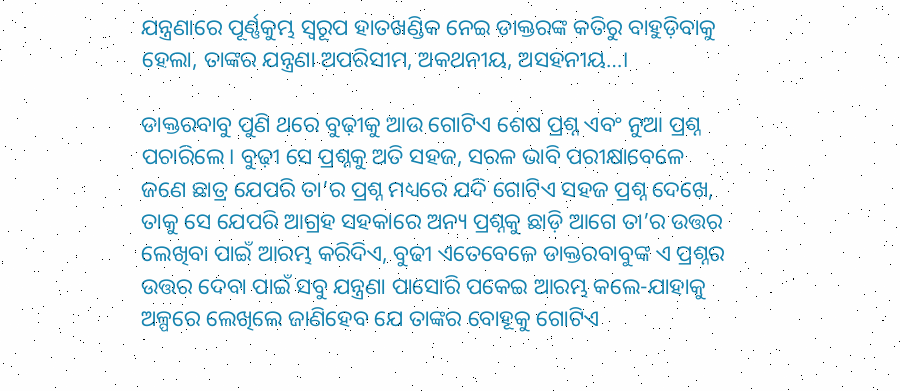ଯନ୍ତ୍ରଣାରେ ପୂର୍ଣ୍ଣକୁମ୍ଭ ସ୍ୱରୂପ ହାତଖଣ୍ଡିକ ନେଇ ଡାକ୍ତରଙ୍କ କତିରୁ ବାହୁଡ଼ିବାକୁ ହେଲା, ତାଙ୍କର ଯନ୍ତ୍ରଣା ଅପରିସୀମ, ଅକଥନୀୟ, ଅସହନୀୟ…।

ଡାକ୍ତରବାବୁ ପୁଣି ଥରେ ବୁଢ଼ୀକୁ ଆଉ ଗୋଟିଏ ଶେଷ ପ୍ରଶ୍ନ ଏବଂ ନୁଆ ପ୍ରଶ୍ନ ପଚାରିଲେ। ବୁଢ଼ୀ ସେ ପ୍ରଶ୍ନକୁ ଅତି ସହଜ, ସରଳ ଭାବି ପରୀକ୍ଷାବେଳେ ଜଣେ ଛାତ୍ର ଯେପରି ତା’ର ପ୍ରଶ୍ନ ମଧ୍ୟରେ ଯଦି ଗୋଟିଏ ସହଜ ପ୍ରଶ୍ନ ଦେଖେ, ତାକୁ ସେ ଯେପରି ଆଗ୍ରହ ସହକାରେ ଅନ୍ୟ ପ୍ରଶ୍ନକୁ ଛାଡ଼ି ଆଗେ ତା’ର ଉତ୍ତର ଲେଖିବା ପାଇଁ ଆରମ୍ଭ କରିଦିଏ, ବୁଢୀ ଏତେବେଳେ ଡାକ୍ତରବାବୁଙ୍କ ଏ ପ୍ରଶ୍ନର ଉତ୍ତର ଦେବା ପାଇଁ ସବୁ ଯନ୍ତ୍ରଣା ପାସୋରି ପକେଇ ଆରମ୍ଭ କଲେ-ଯାହାକୁ ଅଳ୍ପରେ ଲେଖିଲେ ଜାଣିହେବ ଯେ ତାଙ୍କର ବୋହୂକୁ ଗୋଟିଏ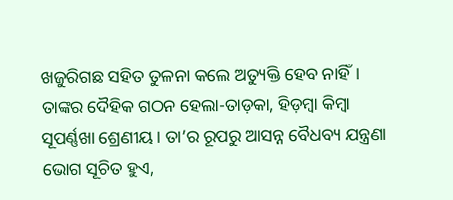ଖଜୁରିଗଛ ସହିତ ତୁଳନା କଲେ ଅତ୍ୟୁକ୍ତି ହେବ ନାହିଁ। ତାଙ୍କର ଦୈହିକ ଗଠନ ହେଲା-ତାଡ଼କା, ହିଡ଼ମ୍ବା କିମ୍ବା ସୂପର୍ଣ୍ଣଖା ଶ୍ରେଣୀୟ। ତା’ର ରୂପରୁ ଆସନ୍ନ ବୈଧବ୍ୟ ଯନ୍ତ୍ରଣା ଭୋଗ ସୂଚିତ ହୁଏ,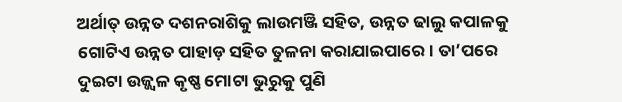ଅର୍ଥାତ୍‌ ଉନ୍ନତ ଦଶନରାଶିକୁ ଲାଉମଞ୍ଜି ସହିତ, ଉନ୍ନତ ଢାଲୁ କପାଳକୁ ଗୋଟିଏ ଉନ୍ନତ ପାହାଡ଼ ସହିତ ତୁଳନା କରାଯାଇପାରେ। ତା’ପରେ ଦୁଇଟା ଉଜ୍ଜ୍ୱଳ କୃଷ୍ଣ ମୋଟା ଭୁରୁକୁ ପୁଣି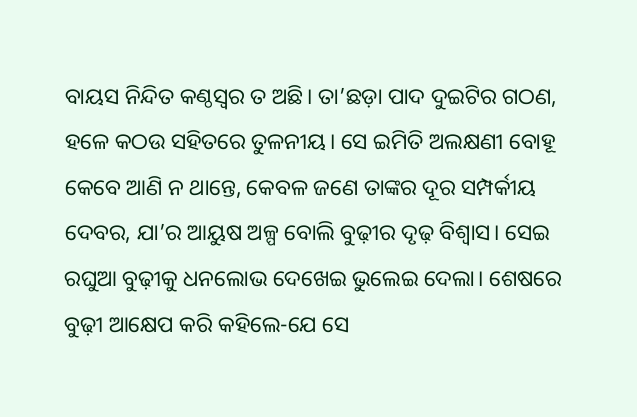ବାୟସ ନିନ୍ଦିତ କଣ୍ଠସ୍ୱର ତ ଅଛି। ତା’ଛଡ଼ା ପାଦ ଦୁଇଟିର ଗଠଣ, ହଳେ କଠଉ ସହିତରେ ତୁଳନୀୟ। ସେ ଇମିତି ଅଲକ୍ଷଣୀ ବୋହୂ କେବେ ଆଣି ନ ଥାନ୍ତେ, କେବଳ ଜଣେ ତାଙ୍କର ଦୂର ସମ୍ପର୍କୀୟ ଦେବର, ଯା’ର ଆୟୁଷ ଅଳ୍ପ ବୋଲି ବୁଢ଼ୀର ଦୃଢ଼ ବିଶ୍ୱାସ। ସେଇ ରଘୁଆ ବୁଢ଼ୀକୁ ଧନଲୋଭ ଦେଖେଇ ଭୁଲେଇ ଦେଲା। ଶେଷରେ ବୁଢ଼ୀ ଆକ୍ଷେପ କରି କହିଲେ-ଯେ ସେ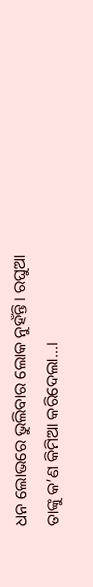ଧନ ଲୋଭରେ ଭୁଲିବାର ଲୋକ ନୁହଁନ୍ତି। ରଘୁଆ ତାଙ୍କୁ କ’ଣ କିମିଆ କରିଦେଲା…।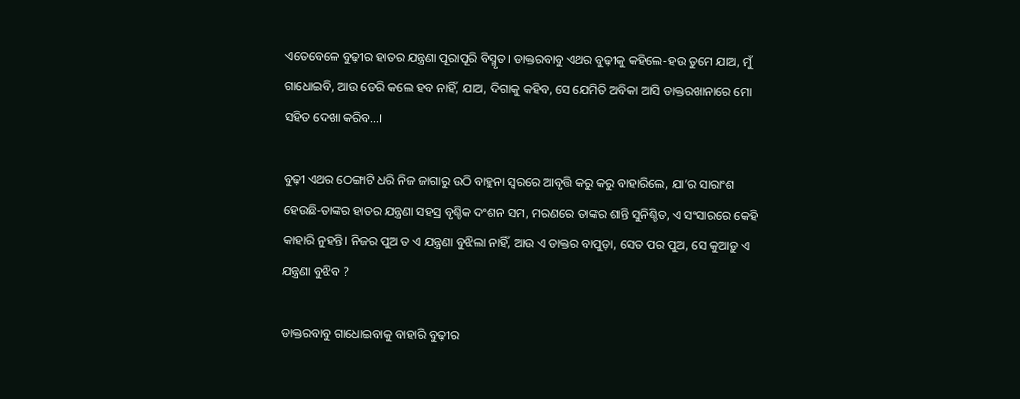ଏତେବେଳେ ବୁଢ଼ୀର ହାତର ଯନ୍ତ୍ରଣା ପୂରାପୂରି ବିସ୍ମୃତ। ଡାକ୍ତରବାବୁ ଏଥର ବୁଢ଼ୀକୁ କହିଲେ-ହଉ ତୁମେ ଯାଅ, ମୁଁ ଗାଧୋଇବି, ଆଉ ଡେରି କଲେ ହବ ନାହିଁ, ଯାଅ, ଦିଗାକୁ କହିବ, ସେ ଯେମିତି ଅବିକା ଆସି ଡାକ୍ତରଖାନାରେ ମୋ ସହିତ ଦେଖା କରିବ…।

ବୁଢ଼ୀ ଏଥର ଠେଙ୍ଗାଟି ଧରି ନିଜ ଜାଗାରୁ ଉଠି ବାହୁନା ସ୍ୱରରେ ଆବୃତ୍ତି କରୁ କରୁ ବାହାରିଲେ, ଯା’ର ସାରାଂଶ ହେଉଛି-ତାଙ୍କର ହାତର ଯନ୍ତ୍ରଣା ସହସ୍ର ବୃଶ୍ଚିକ ଦଂଶନ ସମ, ମରଣରେ ତାଙ୍କର ଶାନ୍ତି ସୁନିଶ୍ଚିତ, ଏ ସଂସାରରେ କେହି କାହାରି ନୁହନ୍ତି। ନିଜର ପୁଅ ତ ଏ ଯନ୍ତ୍ରଣା ବୁଝିଲା ନାହିଁ, ଆଉ ଏ ଡାକ୍ତର ବାପୁଡ଼ା, ସେତ ପର ପୁଅ, ସେ କୁଆଡ଼ୁ ଏ ଯନ୍ତ୍ରଣା ବୁଝିବ ?

ଡାକ୍ତରବାବୁ ଗାଧୋଇବାକୁ ବାହାରି ବୁଢ଼ୀର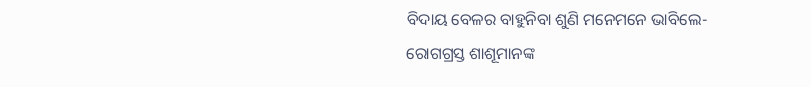ବିଦାୟ ବେଳର ବାହୁନିବା ଶୁଣି ମନେମନେ ଭାବିଲେ-ରୋଗଗ୍ରସ୍ତ ଶାଶୂମାନଙ୍କ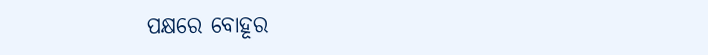ପକ୍ଷରେ ବୋହୂର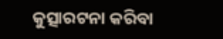କୁତ୍ସାରଟନା କରିବା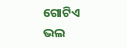ଗୋଟିଏ ଭଲ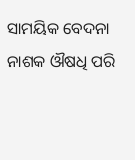ସାମୟିକ ବେଦନା ନାଶକ ଔଷଧି ପରି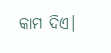କାମ ଦିଏ।